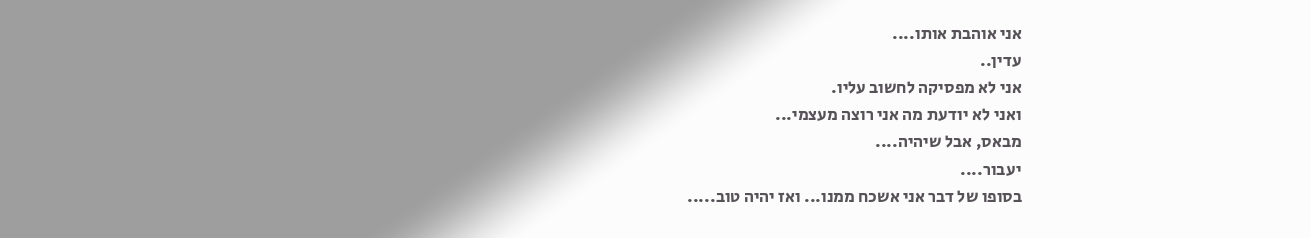אני אוהבת אותו....
עדין..
אני לא מפסיקה לחשוב עליו.
ואני לא יודעת מה אני רוצה מעצמי...
מבאס, אבל שיהיה....
יעבור....
בסופו של דבר אני אשכח ממנו... ואז יהיה טוב.....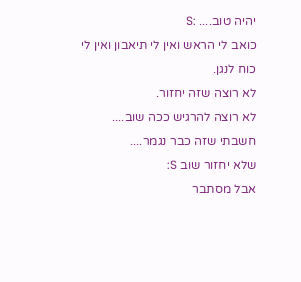יהיה טוב.... :S
כואב לי הראש ואין לי תיאבון ואין לי כוח לנגן.
לא רוצה שזה יחזור.
לא רוצה להרגיש ככה שוב....
חשבתי שזה כבר נגמר....
שלא יחזור שוב S:
אבל מסתבר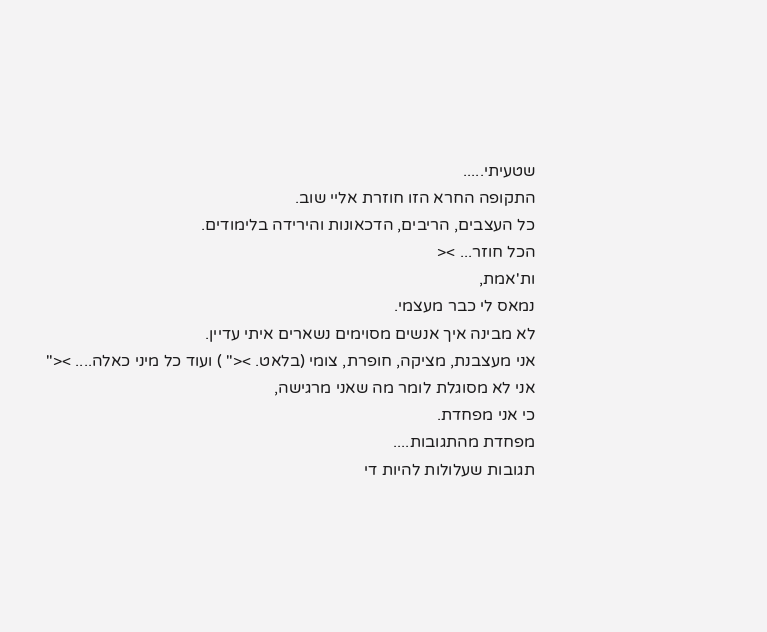שטעיתי.....
התקופה החרא הזו חוזרת אליי שוב.
כל העצבים, הריבים, הדכאונות והירידה בלימודים.
הכל חוזר... ><
ות'אמת,
נמאס לי כבר מעצמי.
לא מבינה איך אנשים מסוימים נשארים איתי עדיין.
אני מעצבנת, מציקה, חופרת, צומי (בלאט. ><" ) ועוד כל מיני כאלה.... ><"
אני לא מסוגלת לומר מה שאני מרגישה,
כי אני מפחדת.
מפחדת מהתגובות....
תגובות שעלולות להיות די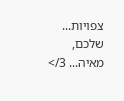צפויות...
שלכם, מאיה... 3/>